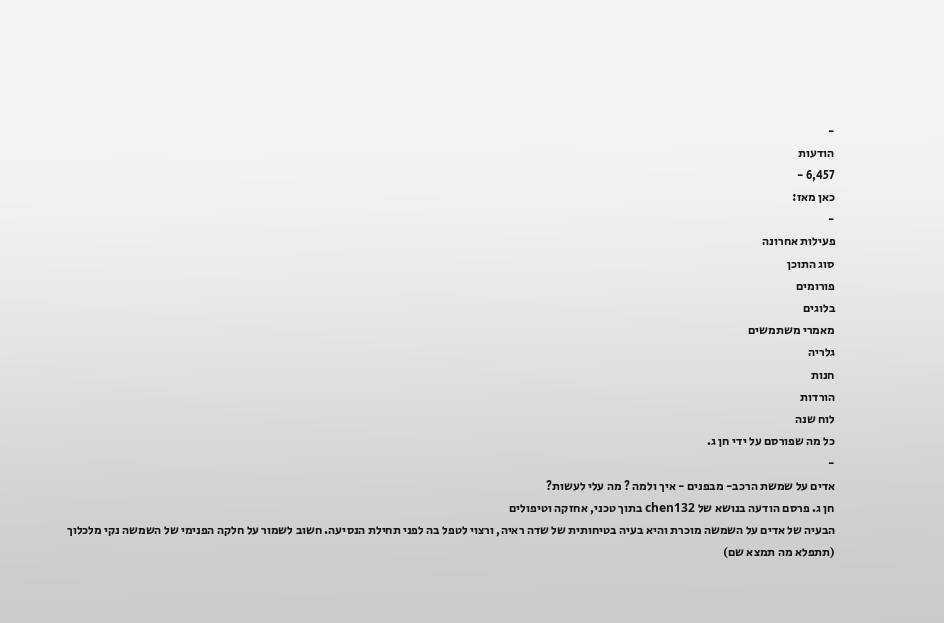-
הודעות
6,457 -
כאן מאז:
-
פעילות אחרונה
סוג התוכן
פורומים
בלוגים
מאמרי משתמשים
גלריה
חנות
הורדות
לוח שנה
כל מה שפורסם על ידי חן ג.
-
אדים על שמשת הרכב- מבפנים - איך ולמה ? מה עלי לעשות?
חן ג. פרסם הודעה בנושא של chen132 בתוך טכני, אחזקה וטיפולים
הבעיה של אדים על השמשה מוכרת והיא בעיה בטיחותית של שדה ראיה, ורצוי לטפל בה לפני תחילת הנסיעה. חשוב לשמור על חלקה הפנימי של השמשה נקי מלכלוך (תתפלא מה תמצא שם)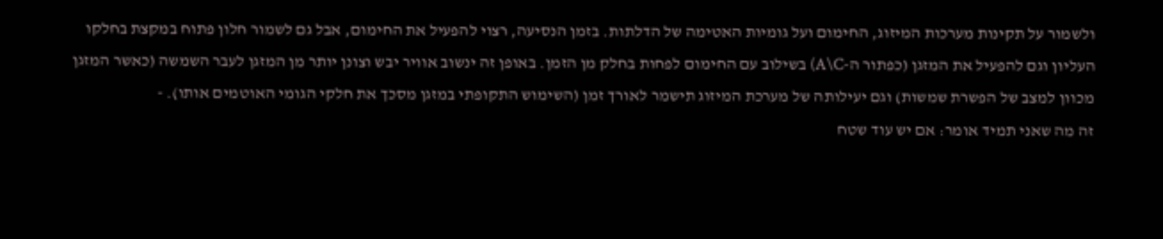ולשמור על תקינות מערכות המיזוג, החימום ועל גומיות האטימה של הדלתות. בזמן הנסיעה, רצוי להפעיל את החימום, אבל גם לשמור חלון פתוח במקצת בחלקו העליון וגם להפעיל את המזגן (כפתור ה-A\C) בשילוב עם החימום לפחות בחלק מן הזמן. באופן זה ינשוב אוויר יבש וצונן יותר מן המזגן לעבר השמשה (כאשר המזגן מכוון למצב של הפשרת שמשות) וגם יעילותה של מערכת המיזוג תישמר לאורך זמן (השימוש התקופתי במזגן מסכך את חלקי הגומי האוטמים אותו). -
זה מה שאני תמיד אומר: אם יש עוד שטח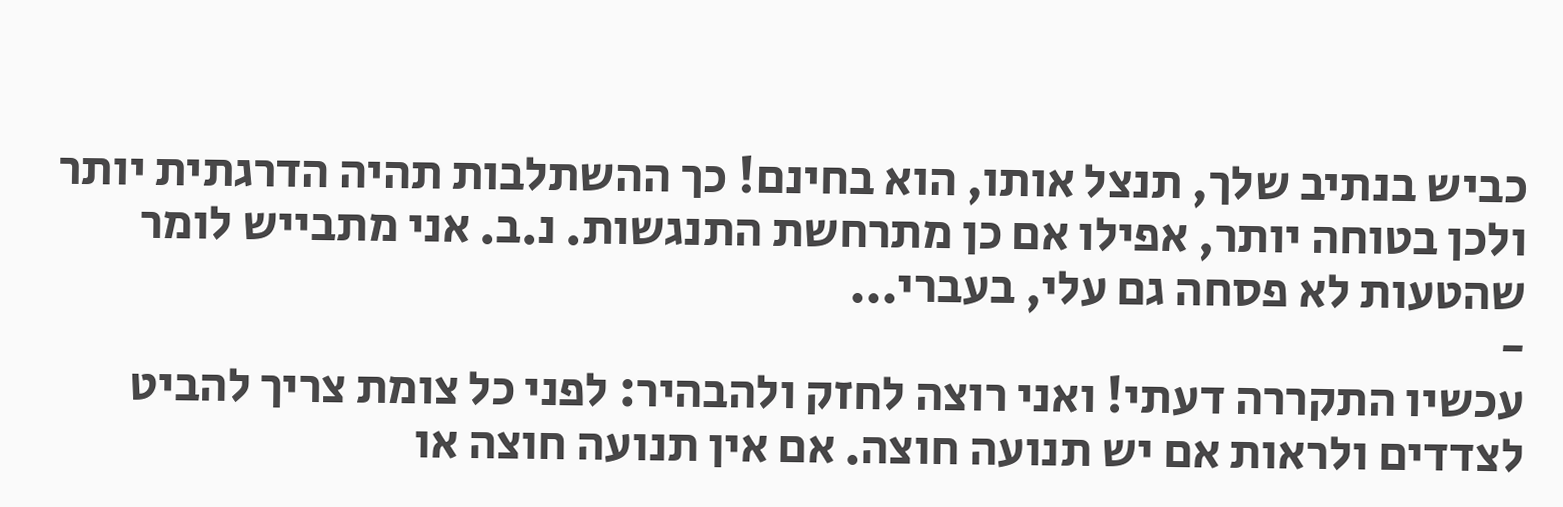כביש בנתיב שלך, תנצל אותו, הוא בחינם! כך ההשתלבות תהיה הדרגתית יותר ולכן בטוחה יותר, אפילו אם כן מתרחשת התנגשות. נ.ב. אני מתבייש לומר שהטעות לא פסחה גם עלי, בעברי...
-
עכשיו התקררה דעתי! ואני רוצה לחזק ולהבהיר: לפני כל צומת צריך להביט לצדדים ולראות אם יש תנועה חוצה. אם אין תנועה חוצה או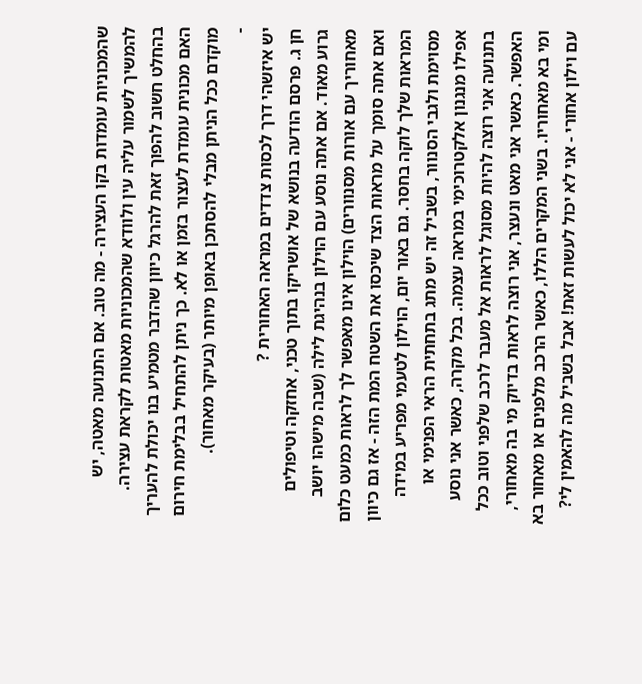שהמכוניות עומדות בקו העצירה - מה טוב. אם התנועה מאטה, יש להמשיך לשמור עליה עין ולוודא שהמכוניות מאטות לקראת עצירה. בהחלט חשוב להפוך זאת להרגל כיוון שהדבר מטמיע בנו יכולת להעריך האם מכונית עומדת לעצור בזמן או לא. כך ניתן להתחיל בבלימת חירום מוקדם ככל הניתן מבלי להסתכן באופן מיותר (בעיקר מאחור).
-
יש איזשהי דרך לכסות צדדים במראה האחורית ?
חן ג. פרסם הודעה בנושא של אושריקו בתוך טכני, אחזקה וטיפולים
גרוע מאוד. אם אתה נוסע עם הוילון בנהיגת לילה (שבה מישהו יושב מאחוריך עם אורות מסנוורים) הוילון אינו מאפשר לך לראות כמעט כלום ואם אתה סומך על מראות הצד שיכסו את השטח המת הזה - אז גם כיוון המראות שלך לוקה בחסר. גם באור יום, הוילון לטעמי מפריע במידה מסוימת ולגבי הסנוור, בשביל זה יש מתג בתחתית הראי הפנימי או אפילו מנגנון אלקטרוכימי במראה עצמה. בכל מקרה, כאשר אני נוסע בתנועה אני רוצה להיות מסוגל לראות אל מעבר לרכב שלפני וטוב ככל האפשר. כאשר אני מאט ונעצר, אני רוצה לראות בדיוק מי בה מאחורי, ומי בא מאחוריו. בשני המקרים הללו, כאשר הרכב מלפנים או מאחור בא עם וילון אחורי - אני לא יכול לעשות זאת! אבל בשביל מה להאמין לי?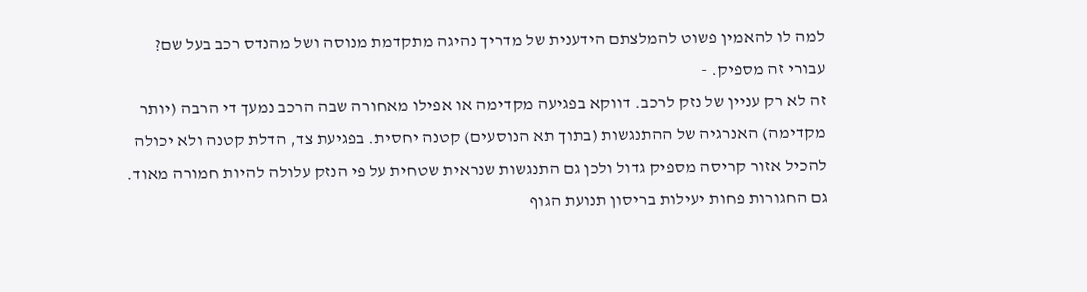למה לו להאמין פשוט להמלצתם הידענית של מדריך נהיגה מתקדמת מנוסה ושל מהנדס רכב בעל שם? עבורי זה מספיק. -
זה לא רק עניין של נזק לרכב. דווקא בפגיעה מקדימה או אפילו מאחורה שבה הרכב נמעך די הרבה (יותר מקדימה) האנרגיה של ההתנגשות (בתוך תא הנוסעים) קטנה יחסית. בפגיעת צד, הדלת קטנה ולא יכולה להכיל אזור קריסה מספיק גדול ולכן גם התנגשות שנראית שטחית על פי הנזק עלולה להיות חמורה מאוד. גם החגורות פחות יעילות בריסון תנועת הגוף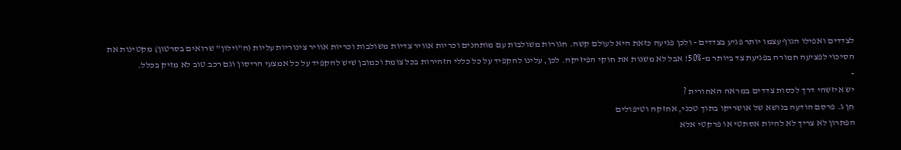לצדדים ואפילו הגוף עצמו יותר פגיע בצדדים - ולכן פגיעה כזאת היא לעולם קשה. חגורות משולבות עם מותחנים וכריות אוויר צדיות משולבות וכריות אוויר צינוריות עליות (ה"וילון" שרואים בסרטון) מקטינות את הסיכוי לפציעה חמורה בפגיעת צד ביותר מ-50%! אבל לא משנות את חוקי הפיזיקה. לכן, עלינו להקפיד על כל כללי הזהירות בכל צומת וכמובן שיש להקפיד על כל אמצעי הריסון וגם רכב טוב לא מזיק בכלל.
-
יש איזשהי דרך לכסות צדדים במראה האחורית ?
חן ג. פרסם הודעה בנושא של אושריקו בתוך טכני, אחזקה וטיפולים
הפתרון לא צריך לא להיות אסתטי או פרקטי אלא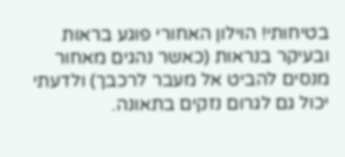בטיחותי! הוילון האחורי פוגע בראות ובעיקר בנראות (כאשר נהגים מאחור מנסים להביט אל מעבר לרכבך) ולדעתי יכול גם לגרום נזקים בתאונה.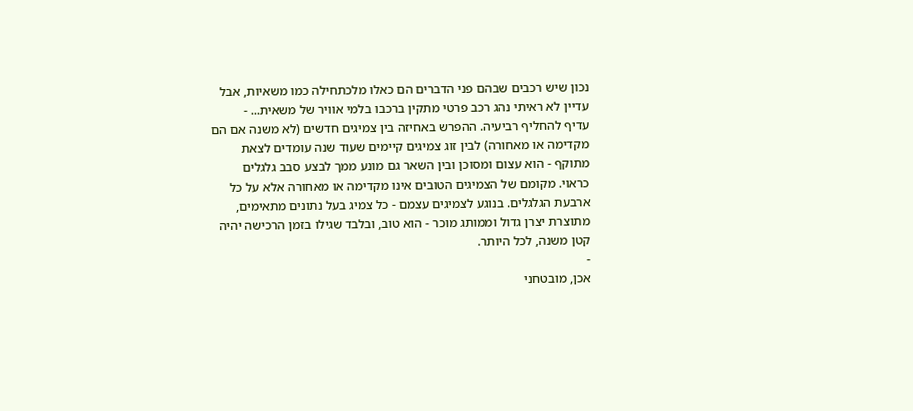נכון שיש רכבים שבהם פני הדברים הם כאלו מלכתחילה כמו משאיות, אבל עדיין לא ראיתי נהג רכב פרטי מתקין ברכבו בלמי אוויר של משאית... -
עדיף להחליף רביעיה. ההפרש באחיזה בין צמיגים חדשים (לא משנה אם הם מקדימה או מאחורה) לבין זוג צמיגים קיימים שעוד שנה עומדים לצאת מתוקף - הוא עצום ומסוכן ובין השאר גם מונע ממך לבצע סבב גלגלים כראוי. מקומם של הצמיגים הטובים אינו מקדימה או מאחורה אלא על כל ארבעת הגלגלים. בנוגע לצמיגים עצמם - כל צמיג בעל נתונים מתאימים, מתוצרת יצרן גדול וממותג מוכר - הוא טוב, ובלבד שגילו בזמן הרכישה יהיה קטן משנה, לכל היותר.
-
אכן, מובטחני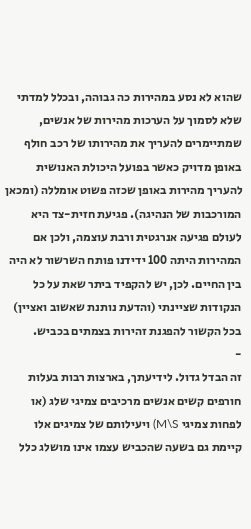שהוא לא נסע במהירות כה גבוהה, ובכלל למדתי שלא לסמוך על הערכות מהירות של אנשים, שמתיימרים להעריך את מהירותו של רכב חולף באופן מדויק כאשר בפועל היכולת האנושית להעריך מהירות באופן שכזה פשוט אומללה (ומכאן המורכבות של הנהיגה). פגיעת חזית-צד היא לעולם פגיעה אנרגטית ורבת עוצמה, ולכן אם המהירות היתה 100 ידידנו פותח השרשור לא היה בין החיים. לכן, יש להקפיד ביתר שאת על כל הנקודות שציינתי (והדעת נותנת שאשוב ואציין) בכל הקשור להפגנת זהירות בצמתים בכביש.
-
זה הבדל גדול. לידיעתך, בארצות רבות בעלות חורפים קשים אנשים מרכיבים צמיגי שלג (או לפחות צמיגי M\S) ויעילותם של צמיגים אלו קיימת גם בשעה שהכביש עצמו אינו מושלג כלל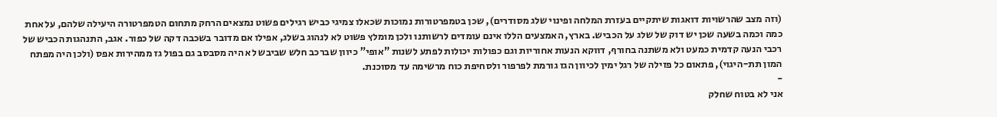(וזה מצב שהרשויות דואגות שיתקיים בעזרת המלחה ופינוי שלג מסודרים), שכן בטמפרטורות נמוכות שכאלו צמיגי כביש רגילים פשוט נמצאים הרחק מתחום הטמפרטורה היעילה שלהם, על אחת כמה וכמה בשעה שכן יש דוק של שלג על הכביש. בארץ, האמצעים הללו אינם עומדים לרשותנו ולכן מומלץ פשוט לא לנהוג בשלג, אפילו אם מדובר בשכבה דקה של כפור. אגב, התנהגות הכביש של רכבי הנעה קדמית כמעט ולא משתנה בחורף, דווקא הנעות אחוריות וגם כפולות יכולות לפתע לשנות "אופי" כיוון שברכב חלש שביבש לא היה מסבסב גם בפול גז ממהירות אפס (ולכן היה מפתח המון תת-היגוי), פתאום כל פזילה של רגל ימין לכיוון הגז גורמת לפרפור ולסחיפת כוח מרשימה עד מסוכנת.
-
אני לא בטוח שחלק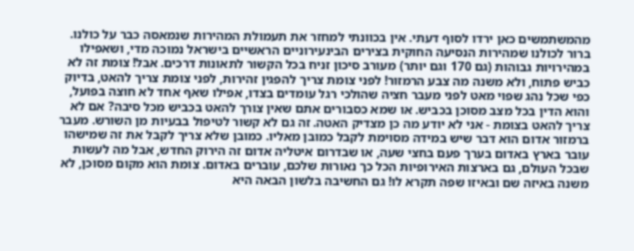מהמשתמשים כאן ירדו לסוף דעתי. אין בכוונתי למחזר את תעמולת המהירות שנמאסה כבר על כולנו. ברור לכולנו שמהירות הנסיעה החוקית בצירים הבינעירוניים הראשיים בישראל נמוכה מדי, ושאפילו במהירויות גבוהות (גם 170 וגם יותר) מעורב סיכון זניח בכל הקשור לתאונות דרכים. אבל! צומת זה לא כביש פתוח, ולא משנה מה צבע הרמזור! לפני צומת צריך להפגין זהירות, לפני צומת צריך להאט, בדיוק כפי שכל נהג שפוי מאט לפני מעבר חציה שהולכי רגל עומדים בצדו, אפילו שאף אחד לא חוצה בפועל, והוא הדין בכל מצב מסוכן בכביש. או שמא כסבורים אתם שאין צורך להאט בכביש מכל סיבה? אם לא צריך להאט בצומת - אני לא יודע מה כן מצדיק האטה. זה גם לא קשור לטיפול בבעיות מן השורש. מעבר ברמזור אדום הוא דבר שיש במידה מסוימת לקבל כמובן מאליו. כמובן שלא צריך לקבל את זה שמישהו עובר בארץ באדום בערך פעם בחצי שעה, או שבדרום איטליה אדום זה הירוק החדש, אבל מה לעשות שבכל העולם, גם בארצות האירופיות הכל כך נאורות שלכם, עוברים באדום. צומת הוא מקום מסוכן, לא משנה באיזה שם ובאיזו שפה תקרא לו! גם החשיבה בלשון הבאה היא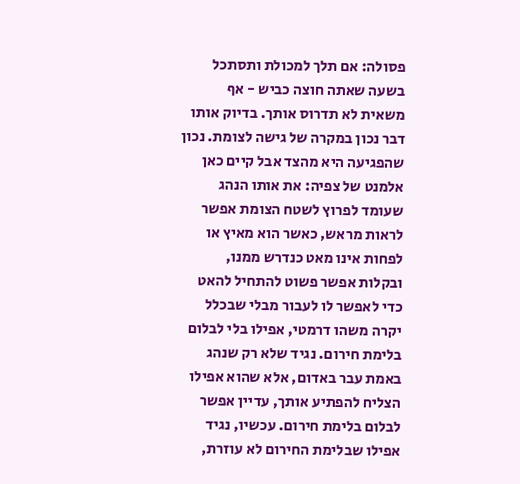פסולה: אם תלך למכולת ותסתכל בשעה שאתה חוצה כביש - אף משאית לא תדרוס אותך. בדיוק אותו דבר נכון במקרה של גישה לצומת. נכון שהפגיעה היא מהצד אבל קיים כאן אלמנט של צפיה: את אותו הנהג שעומד לפרוץ לשטח הצומת אפשר לראות מראש, כאשר הוא מאיץ או לפחות אינו מאט כנדרש ממנו, ובקלות אפשר פשוט להתחיל להאט כדי לאפשר לו לעבור מבלי שבכלל יקרה משהו דרמטי, אפילו בלי לבלום בלימת חירום. נגיד שלא רק שנהג באמת עבר באדום, אלא שהוא אפילו הצליח להפתיע אותך, עדיין אפשר לבלום בלימת חירום. עכשיו, נגיד אפילו שבלימת החירום לא עוזרת,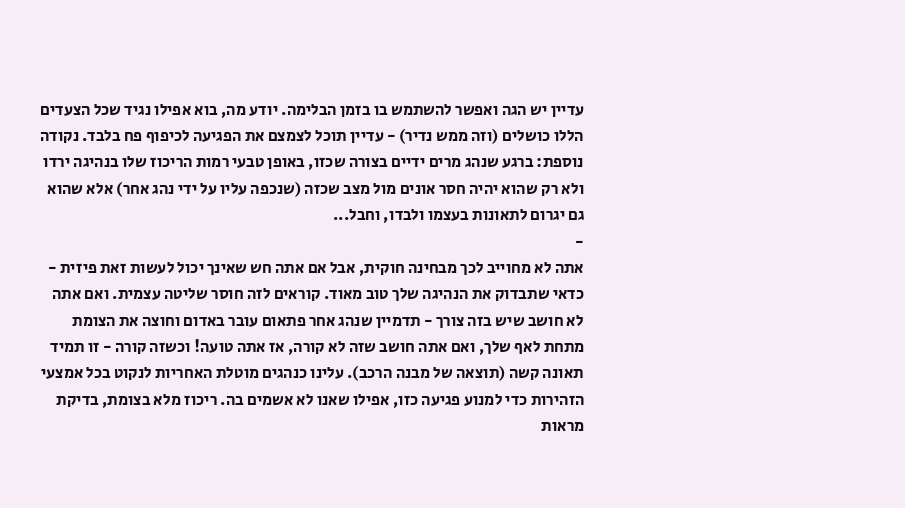עדיין יש הגה ואפשר להשתמש בו בזמן הבלימה. יודע מה, בוא אפילו נגיד שכל הצעדים הללו כושלים (וזה ממש נדיר) - עדיין תוכל לצמצם את הפגיעה לכיפוף פח בלבד. נקודה נוספת: ברגע שנהג מרים ידיים בצורה שכזו, באופן טבעי רמות הריכוז שלו בנהיגה ירדו ולא רק שהוא יהיה חסר אונים מול מצב שכזה (שנכפה עליו על ידי נהג אחר) אלא שהוא גם יגרום לתאונות בעצמו ולבדו, וחבל...
-
אתה לא מחוייב לכך מבחינה חוקית, אבל אם אתה חש שאינך יכול לעשות זאת פיזית - כדאי שתבדוק את הנהיגה שלך טוב מאוד. קוראים לזה חוסר שליטה עצמית. ואם אתה לא חושב שיש בזה צורך - תדמיין שנהג אחר פתאום עובר באדום וחוצה את הצומת מתחת לאף שלך, ואם אתה חושב שזה לא קורה, אז אתה טועה! וכשזה קורה - זו תמיד תאונה קשה (תוצאה של מבנה הרכב). עלינו כנהגים מוטלת האחריות לנקוט בכל אמצעי הזהירות כדי למנוע פגיעה כזו, אפילו שאנו לא אשמים בה. ריכוז מלא בצומת, בדיקת מראות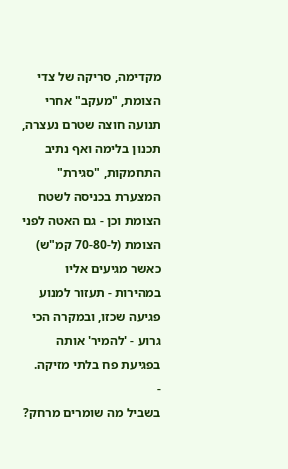מקדימה, סריקה של צדי הצומת, "מעקב" אחרי תנועה חוצה שטרם נעצרה, תכנון בלימה ואף נתיב התחמקות, "סגירת" המצערת בכניסה לשטח הצומת וכן - גם האטה לפני הצומת (ל-70-80 קמ"ש) כאשר מגיעים אליו במהירות - תעזור למנוע פגיעה שכזו, ובמקרה הכי גרוע - 'להמיר' אותה בפגיעת פח בלתי מזיקה.
-
בשביל מה שומרים מרחק?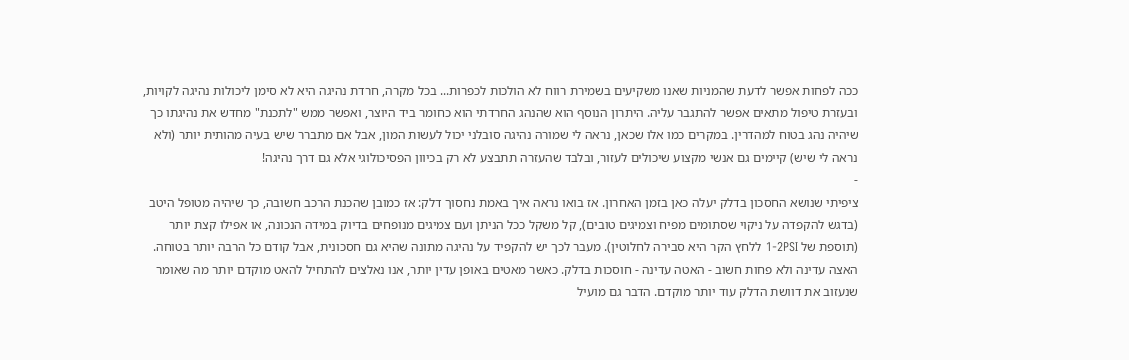ככה לפחות אפשר לדעת שהמניות שאנו משקיעים בשמירת רווח לא הולכות לכפרות... בכל מקרה, חרדת נהיגה היא לא סימן ליכולות נהיגה לקויות, ובעזרת טיפול מתאים אפשר להתגבר עליה. היתרון הנוסף הוא שהנהג החרדתי הוא כחומר ביד היוצר, ואפשר ממש "לתכנת" מחדש את נהיגתו כך שיהיה נהג בטוח למהדרין. במקרים כמו אלו שכאן, נראה לי שמורה נהיגה סובלני יכול לעשות המון, אבל אם מתברר שיש בעיה מהותית יותר (ולא נראה לי שיש) קיימים גם אנשי מקצוע שיכולים לעזור, ובלבד שהעזרה תתבצע לא רק בכיוון הפסיכולוגי אלא גם דרך נהיגה!
-
ציפיתי שנושא החסכון בדלק יעלה כאן בזמן האחרון. אז בואו נראה איך באמת נחסוך דלק: אז כמובן שהכנת הרכב חשובה, כך שיהיה מטופל היטב (בדגש להקפדה על ניקוי שסתומים מפיח וצמיגים טובים), קל משקל ככל הניתן ועם צמיגים מנופחים בדיוק במידה הנכונה, או אפילו קצת יותר (תוספת של 1-2PSI ללחץ הקר היא סבירה לחלוטין). מעבר לכך יש להקפיד על נהיגה מתונה שהיא גם חסכונית, אבל קודם כל הרבה יותר בטוחה. האצה עדינה ולא פחות חשוב - האטה עדינה - חוסכות בדלק. כאשר מאטים באופן עדין יותר, אנו נאלצים להתחיל להאט מוקדם יותר מה שאומר שנעזוב את דוושת הדלק עוד יותר מוקדם. הדבר גם מועיל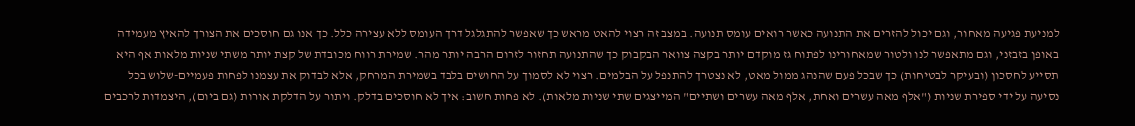למניעת פגיעה מאחור, וגם יכול להזרים את התנועה כאשר רואים עומס תנועה. במצב זה רצוי להאט מראש כך שאפשר להתגלגל דרך העומס ללא עצירה כלל. כך אנו גם חוסכים את הצורך להאיץ מעמידה באופן בזבזני, וגם מתאפשר לנו ולטור שמאחורינו לפתוח גז מוקדם יותר בקצה צוואר הבקבוק כך שהתנועה תחזור לזרום הרבה יותר מהר. שמירת רווח מכובדת של קצת יותר משתי שניות מלאות אף היא תסייע לחסכון (ובעיקר לבטיחות) כך שבכל פעם שהנהג ממול מאט, לא נצטרך להתנפל על הבלמים. רצוי לא לסמוך על החושים בלבד בשמירת המרחק, אלא לבדוק את עצמנו לפחות פעמיים-שלוש בכל נסיעה על ידי ספירת שניות ("אלף מאה עשרים ואחת, אלף מאה עשרים ושתיים" המייצגים שתי שניות מלאות). לא פחות חשוב: איך לא חוסכים בדלק. ויתור על הדלקת אורות (גם ביום), היצמדות לרכבים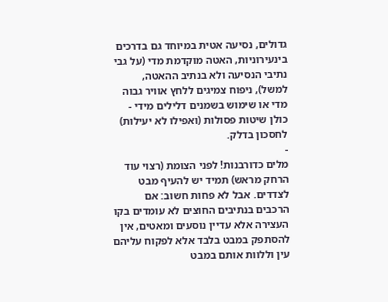גדולים, נסיעה אטית במיוחד גם בדרכים בינעירוניות, האטה מוקדמת מדי (על גבי נתיבי הנסיעה ולא בנתיב ההאטה, למשל), ניפוח צמיגים ללחץ אוויר גבוה מדי או שימוש בשמנים דלילים מידי - כולן שיטות פסולות (ואפילו לא יעילות) לחסכון בדלק.
-
מלים כדורבנות! לפני הצומת (רצוי עוד הרחק מראש) תמיד יש להעיף מבט לצדדים. אבל לא פחות חשוב: אם הרכבים בנתיבים החוצים לא עומדים בקו העצירה אלא עדיין נוסעים ומאטים, אין להסתפק במבט בלבד אלא לפקוח עליהם עין וללוות אותם במבט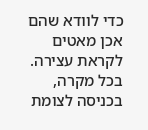כדי לוודא שהם אכן מאטים לקראת עצירה. בכל מקרה, בכניסה לצומת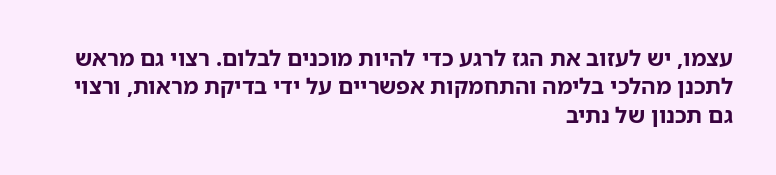עצמו, יש לעזוב את הגז לרגע כדי להיות מוכנים לבלום. רצוי גם מראש לתכנן מהלכי בלימה והתחמקות אפשריים על ידי בדיקת מראות, ורצוי גם תכנון של נתיב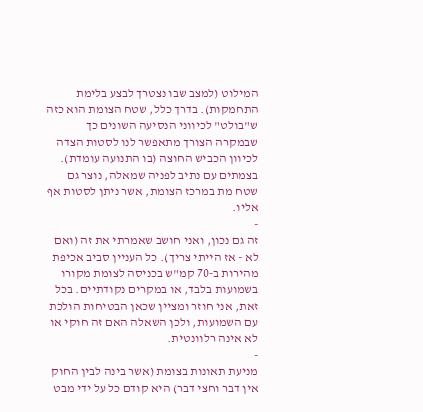המילוט (למצב שבו נצטרך לבצע בלימת התחמקות). בדרך כלל, שטח הצומת הוא כזה ש"בולט" לכיווני הנסיעה השונים כך שבמקרה הצורך מתאפשר לנו לסטות הצדה לכיוון הכביש החוצה (בו התנועה עומדת). בצמתים עם נתיב לפניה שמאלה, נוצר גם שטח מת במרכז הצומת, אשר ניתן לסטות אף אליו.
-
זה גם נכון, ואני חושב שאמרתי את זה (ואם לא - אז הייתי צריך). כל העניין סביב אכיפת מהירות ב-70 קמ"ש בכניסה לצומת מקורו בשמועות בלבד, או במקרים נקודתיים. בכל זאת, אני חוזר ומציין שכאן הבטיחות הולכת עם השמועות, ולכן השאלה האם זה חוקי או לא אינה רלוונטית.
-
מניעת תאונות בצומת (אשר בינה לבין החוק אין דבר וחצי דבר) היא קודם כל על ידי מבט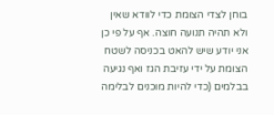בוחן לצדי הצומת כדי לוודא שאין ולא תהיה תנועה חוצה. אף על פי כן אני יודע שיש להאט בכניסה לשטח הצומת על ידי עזיבת הגז ואף נגיעה בבלמים (כדי להיות מוכנים לבלימה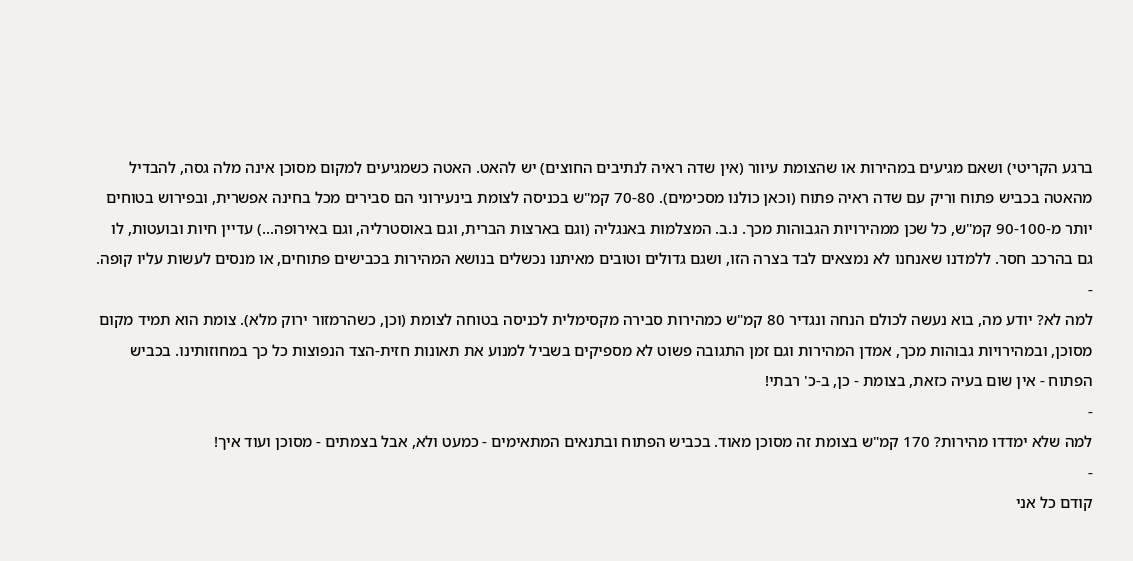ברגע הקריטי) ושאם מגיעים במהירות או שהצומת עיוור (אין שדה ראיה לנתיבים החוצים) יש להאט. האטה כשמגיעים למקום מסוכן אינה מלה גסה, להבדיל מהאטה בכביש פתוח וריק עם שדה ראיה פתוח (וכאן כולנו מסכימים). 70-80 קמ"ש בכניסה לצומת בינעירוני הם סבירים מכל בחינה אפשרית, ובפירוש בטוחים יותר מ-90-100 קמ"ש, כל שכן ממהירויות הגבוהות מכך. נ.ב. המצלמות באנגליה (וגם בארצות הברית, וגם באוסטרליה, וגם באירופה...) עדיין חיות ובועטות, לו גם בהרכב חסר. ללמדנו שאנחנו לא נמצאים לבד בצרה הזו, ושגם גדולים וטובים מאיתנו נכשלים בנושא המהירות בכבישים פתוחים, או מנסים לעשות עליו קופה.
-
למה לא? יודע מה, בוא נעשה לכולם הנחה ונגדיר 80 קמ"ש כמהירות סבירה מקסימלית לכניסה בטוחה לצומת (וכן, כשהרמזור ירוק מלא). צומת הוא תמיד מקום מסוכן, ובמהירויות גבוהות מכך, אמדן המהירות וגם זמן התגובה פשוט לא מספיקים בשביל למנוע את תאונות חזית-הצד הנפוצות כל כך במחוזותינו. בכביש הפתוח - אין שום בעיה כזאת, בצומת - כן, ב-כ' רבתי!
-
למה שלא ימדדו מהירות? 170 קמ"ש בצומת זה מסוכן מאוד. בכביש הפתוח ובתנאים המתאימים - כמעט ולא, אבל בצמתים - מסוכן ועוד איך!
-
קודם כל אני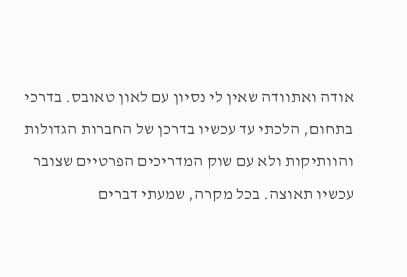אודה ואתוודה שאין לי נסיון עם לאון טאובס. בדרכי בתחום, הלכתי עד עכשיו בדרכן של החברות הגדולות והוותיקות ולא עם שוק המדריכים הפרטיים שצובר עכשיו תאוצה. בכל מקרה, שמעתי דברים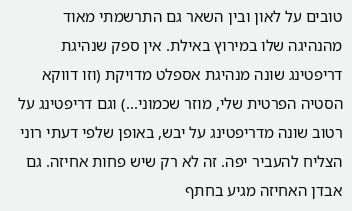טובים על לאון ובין השאר גם התרשמתי מאוד מהנהיגה שלו במירוץ באילת. אין ספק שנהיגת דריפטינג שונה מנהיגת אספלט מדויקת (וזו דווקא הסטיה הפרטית שלי, מוזר שכמוני...) וגם דריפטינג על רטוב שונה מדריפטינג על יבש, באופן שלפי דעתי רוני הצליח להעביר יפה. זה לא רק שיש פחות אחיזה. גם אבדן האחיזה מגיע בחתף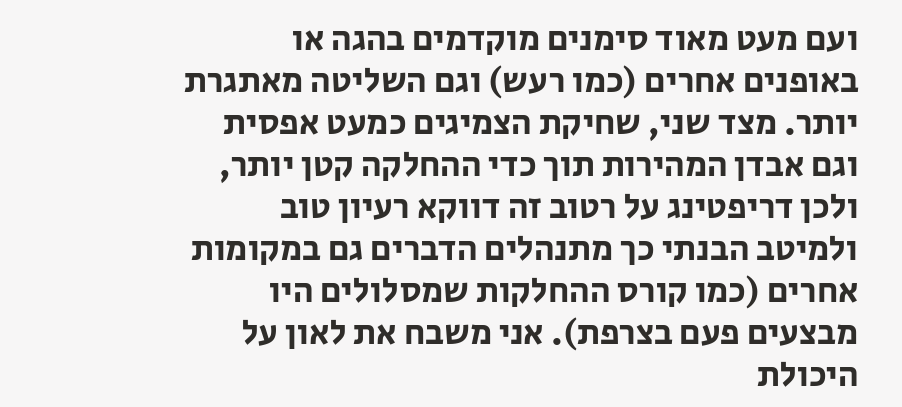ועם מעט מאוד סימנים מוקדמים בהגה או באופנים אחרים (כמו רעש) וגם השליטה מאתגרת יותר. מצד שני, שחיקת הצמיגים כמעט אפסית וגם אבדן המהירות תוך כדי ההחלקה קטן יותר, ולכן דריפטינג על רטוב זה דווקא רעיון טוב ולמיטב הבנתי כך מתנהלים הדברים גם במקומות אחרים (כמו קורס ההחלקות שמסלולים היו מבצעים פעם בצרפת). אני משבח את לאון על היכולת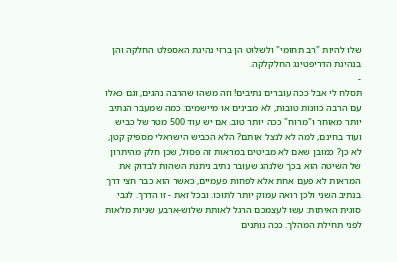שלו להיות "רב תחומי" ולשלוט הן ברזי נהיגת האספלט החלקה והן בנהיגת הדריפטינג החלקלקה.
-
תסלח לי אבל ככה עוברים נתיבים! וזה משהו שהרבה נהגים, וגם כאלו עם הרבה כוונות טובות, לא מבינים או מיישמים: כמה שמעבר הנתיב יותר מאוחר ו"מרוח" ככה יותר טוב. אם יש עוד 500 מטר של כביש ועוד בחינם, למה לא לנצל אותם? הלא הכביש הישראלי מספיק קטן, לא כן? כמובן שאם לא מביטים במראות זה פסול, שכן חלק מהיתרון של השיטה הוא בכך שלנהג שעובר נתיב ניתנת השהות לבדוק את המראות לא פעם אחת אלא לפחות פעמיים, כאשר הוא כבר חצי דרך בנתיב השני ולכן רואה עמוק יותר לתוכו. ובכל זאת - זו הדרך. לגבי סוגית האיתות: עשו לעצמכם הרגל לאותת שלוש-ארבע שניות מלאות לפני תחילת המהלך. ככה נותנים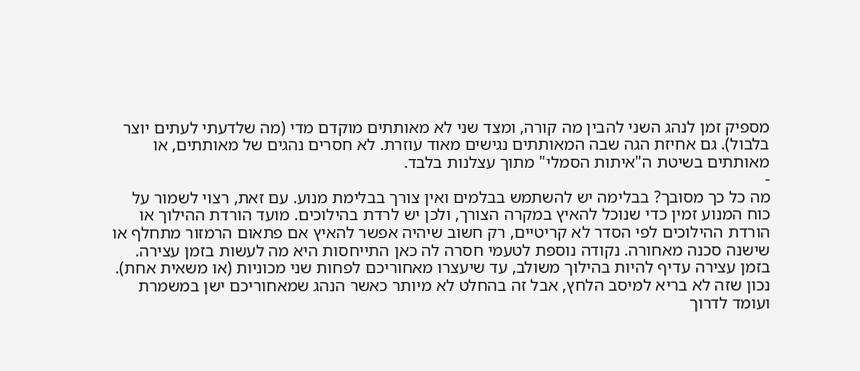מספיק זמן לנהג השני להבין מה קורה, ומצד שני לא מאותתים מוקדם מדי (מה שלדעתי לעתים יוצר בלבול). גם אחיזת הגה שבה המאותתים נגישים מאוד עוזרת. לא חסרים נהגים של מאותתים, או מאותתים בשיטת ה"איתות הסמלי" מתוך עצלנות בלבד.
-
מה כל כך מסובך? בבלימה יש להשתמש בבלמים ואין צורך בבלימת מנוע. עם זאת, רצוי לשמור על כוח המנוע זמין כדי שנוכל להאיץ במקרה הצורך, ולכן יש לרדת בהילוכים. מועד הורדת ההילוך או הורדת ההילוכים לפי הסדר לא קריטיים, רק חשוב שיהיה אפשר להאיץ אם פתאום הרמזור מתחלף או שישנה סכנה מאחורה. נקודה נוספת לטעמי חסרה לה כאן התייחסות היא מה לעשות בזמן עצירה. בזמן עצירה עדיף להיות בהילוך משולב, עד שיעצרו מאחוריכם לפחות שני מכוניות (או משאית אחת). נכון שזה לא בריא למיסב הלחץ, אבל זה בהחלט לא מיותר כאשר הנהג שמאחוריכם ישן במשמרת ועומד לדרוך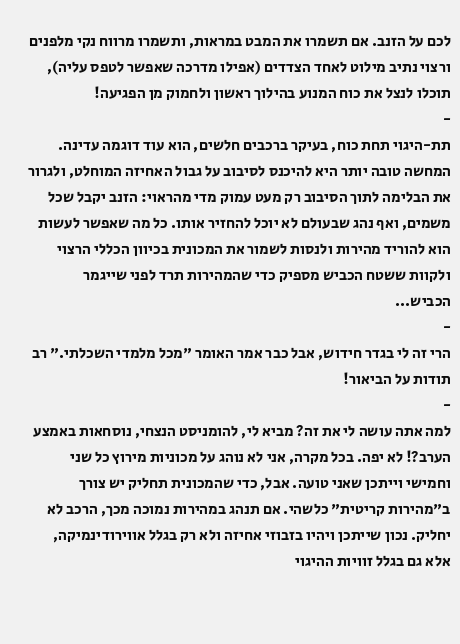לכם על הזנב. אם תשמרו את המבט במראות, ותשמרו מרווח נקי מלפנים ורצוי נתיב מילוט לאחד הצדדים (אפילו מדרכה שאפשר לטפס עליה), תוכלו לנצל את כוח המנוע בהילוך ראשון ולחמוק מן הפגיעה!
-
תת-היגוי תחת כוח, בעיקר ברכבים חלשים, הוא עוד דוגמה עדינה. המחשה טובה יותר היא להיכנס לסיבוב על גבול האחיזה המוחלט, ולגרור את הבלימה לתוך הסיבוב רק מעט עמוק מדי מהראוי: הזנב יקבל שכל משמים, ואף נהג שבעולם לא יוכל להחזיר אותו. כל מה שאפשר לעשות הוא להוריד מהירות ולנסות לשמור את המכונית בכיוון הכללי הרצוי ולקוות ששטח הכביש מספיק כדי שהמהירות תרד לפני שייגמר הכביש...
-
הרי זה לי בגדר חידוש, אבל כבר אמר האומר "מכל מלמדי השכלתי." רב תודות על הביאור!
-
למה אתה עושה לי את זה? מביא לי, להומניסט הנצחי, נוסחאות באמצע הערב?! לא יפה. בכל מקרה, אני לא נוהג על מכוניות מירוץ כל שני וחמישי וייתכן שאני טועה. אבל, כדי שהמכונית תחליק יש צורך ב"מהירות קריטית" כלשהי. אם תנהג במהירות נמוכה מכך, הרכב לא יחליק. נכון שייתכן ויהיו בזבוזי אחיזה ולא רק בגלל אווירודינמיקה, אלא גם בגלל זוויות ההיגוי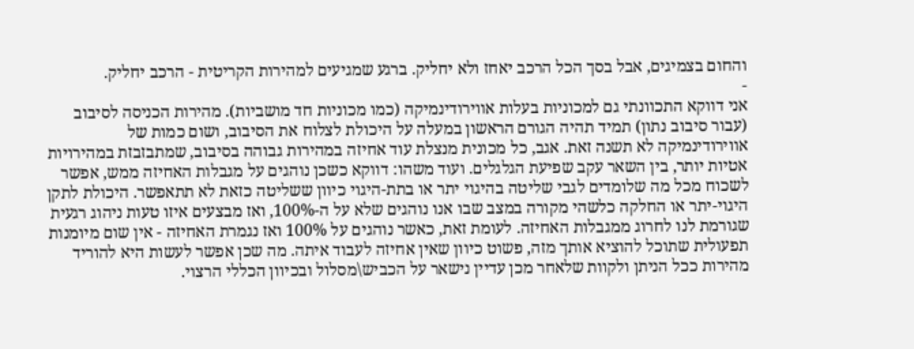והחום בצמיגים, אבל בסך הכל הרכב יאחז ולא יחליק. ברגע שמגיעים למהירות הקריטית - הרכב יחליק.
-
אני דווקא התכוונתי גם למכוניות בעלות אווירודינמיקה (כמו מכוניות חד מושביות). מהירות הכניסה לסיבוב (עבור סיבוב נתון) תמיד תהיה הגורם הראשון במעלה על היכולת לצלוח את הסיבוב, ושום כמות של אווירודינמיקה לא תשנה זאת. אגב, כל מכונית מנצלת עוד אחיזה במהירות גבוהה בסיבוב, שמתבזבזת במהירויות אטיות יותר, בין השאר עקב שפיעת הגלגלים. ועוד משהו: דווקא כשכן נוהגים על מגבלות האחיזה ממש, אפשר לשכוח מכל מה שלומדים לגבי שליטה בהיגוי יתר או בתת-היגוי כיוון ששליטה כזאת לא תתאפשר. היכולת לתקן היגוי-יתר או החלקה כלשהי מקורה במצב שבו אנו נוהגים שלא על ה-100%, ואז מבצעים איזו טעות ניהוג רגעית שגורמת לנו לחרוג ממגבלות האחיזה. לעומת זאת, כאשר נוהגים על 100% ואז נגמרת האחיזה - אין שום מיומנות תפעולית שתוכל להוציא אותך מזה, פשוט כיוון שאין אחיזה לעבוד איתה. מה שכן אפשר לעשות היא להוריד מהירות ככל הניתן ולקוות שלאחר מכן עדיין נישאר על הכביש\מסלול ובכיוון הכללי הרצוי.